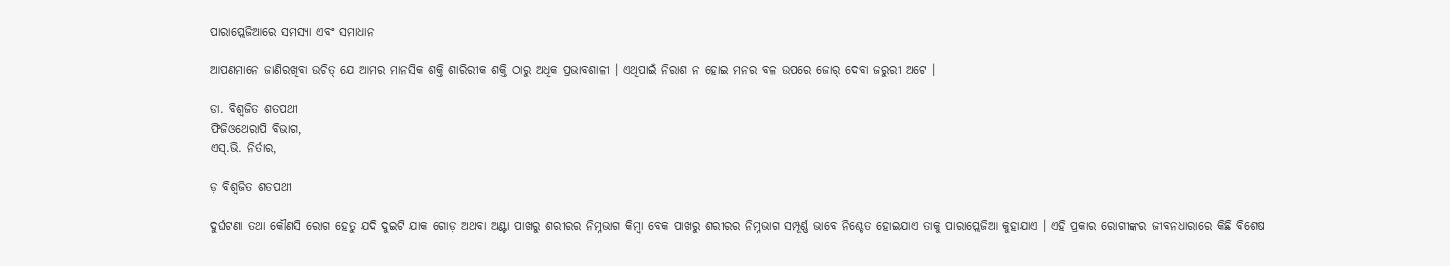ପାରାପ୍ଲେଜିଆରେ ସମସ୍ୟା ଏବଂ ସମାଧାନ

ଆପଣମାନେ ଜାଣିରଖିବା ଉଚିତ୍ ଯେ ଆମର ମାନସିକ ଶକ୍ତି ଶାରିରୀକ ଶକ୍ତି ଠାରୁ ଅଧିକ ପ୍ରଭାବଶାଳୀ । ଏଥିପାଇଁ ନିରାଶ ନ ହୋଇ ମନର ବଳ ଉପରେ ଜୋର୍ ଦେବା ଜରୁରୀ ଅଟେ ।

ଡା. ବିଶ୍ୱଜିତ ଶତପଥୀ
ଫିଜିଓଥେରାପି ବିଭାଗ,
ଏସ୍.ଭି. ନିର୍ତାର,

ଡ଼ ବିଶ୍ଵଜିତ ଶତପଥୀ

ଦୁର୍ଘଟଣା ତଥା କୌଣସି ରୋଗ ହେତୁ ଯଦି ଦୁଇଟି ଯାକ ଗୋଡ଼ ଅଥବା ଅଣ୍ଟା ପାଖରୁ ଶରୀରର ନିମ୍ନଭାଗ କିମ୍ବା ବେକ ପାଖରୁ ଶରୀରର ନିମ୍ନଭାଗ ସମ୍ପୂର୍ଣ୍ଣ ଭାବେ ନିଶ୍ଚେତ ହୋଇଯାଏ ତାକୁ ପାରାପ୍ଲେଜିଆ କୁହାଯାଏ । ଏହି ପ୍ରକାର ରୋଗୀଙ୍କର ଜୀବନଧାରାରେ କିଛି ବିଶେଷ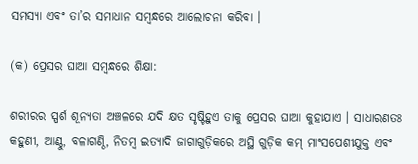ସମସ୍ୟା ଏବଂ ତା’ର ସମାଧାନ ସମ୍ବନ୍ଧରେ ଆଲୋଚନା କରିବା ।

(କ) ପ୍ରେସର ଘାଆ ସମ୍ବନ୍ଧରେ ଶିକ୍ଷା:

ଶରୀରର ସ୍ପର୍ଶ ଶୂନ୍ୟତା ଅଞ୍ଚଳରେ ଯଦି କ୍ଷତ ସୃଷ୍ଟିହୁଏ ତାକୁ ପ୍ରେସର ଘାଆ କୁହାଯାଏ । ସାଧାରଣତଃ କହୁଣୀ, ଆଣ୍ଠୁ, ବଳାଗଣ୍ଠି, ନିତମ୍ବ ଇତ୍ୟାଦି ଜାଗାଗୁଡ଼ିକରେ ଅସ୍ଥି ଗୁଡ଼ିକ କମ୍ ମାଂସପେଶୀଯୁକ୍ତ ଏବଂ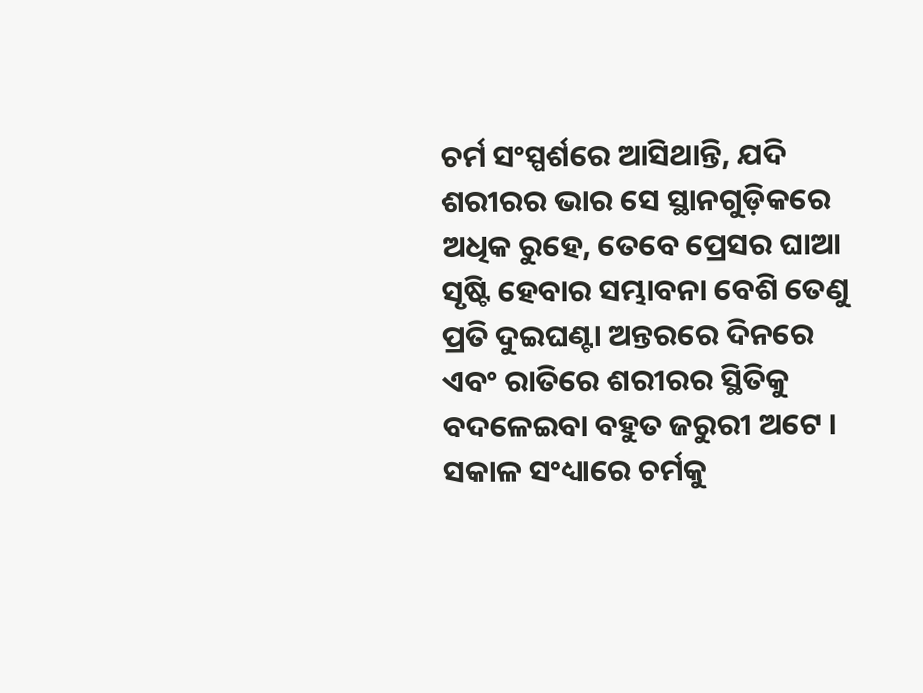ଚର୍ମ ସଂସ୍ପର୍ଶରେ ଆସିଥାନ୍ତି, ଯଦି ଶରୀରର ଭାର ସେ ସ୍ଥାନଗୁଡ଼ିକରେ ଅଧିକ ରୁହେ, ତେବେ ପ୍ରେସର ଘାଆ ସୃଷ୍ଟି ହେବାର ସମ୍ଭାବନା ବେଶି ତେଣୁ ପ୍ରତି ଦୁଇଘଣ୍ଟା ଅନ୍ତରରେ ଦିନରେ ଏବଂ ରାତିରେ ଶରୀରର ସ୍ଥିତିକୁ ବଦଳେଇବା ବହୁତ ଜରୁରୀ ଅଟେ । ସକାଳ ସଂଧ୍ୟାରେ ଚର୍ମକୁ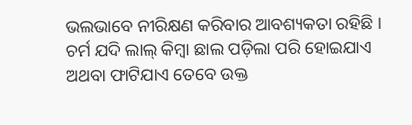ଭଲଭାବେ ନୀରିକ୍ଷଣ କରିବାର ଆବଶ୍ୟକତା ରହିଛି । ଚର୍ମ ଯଦି ଲାଲ୍ କିମ୍ବା ଛାଲ ପଡ଼ିଲା ପରି ହୋଇଯାଏ ଅଥବା ଫାଟିଯାଏ ତେବେ ଉକ୍ତ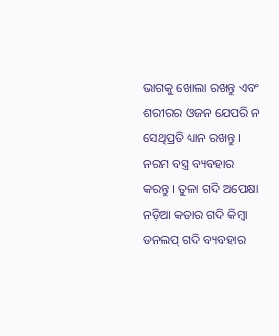ଭାଗକୁ ଖୋଲା ରଖନ୍ତୁ ଏବଂ ଶରୀରର ଓଜନ ଯେପରି ନ ସେଥିପ୍ରତି ଧ୍ୟାନ ରଖନ୍ତୁ । ନରମ ବସ୍ତ୍ର ବ୍ୟବହାର କରନ୍ତୁ । ତୁଳା ଗଦି ଅପେକ୍ଷା ନଡ଼ିଆ କତାର ଗଦି କିମ୍ବା ଡନଲପ୍ ଗଦି ବ୍ୟବହାର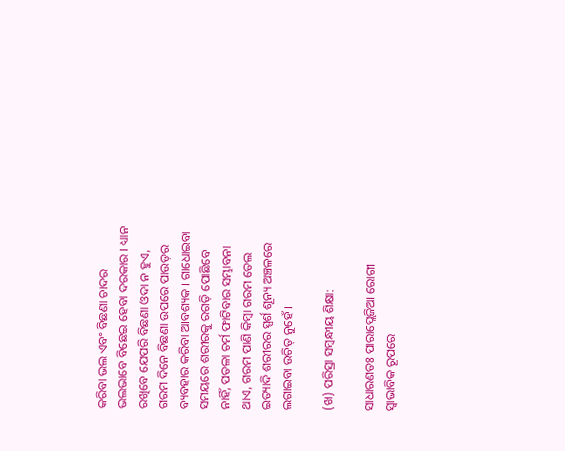କରିବା ଭଲ ଏବଂ ବିଛଣା ଚାଦର ଭଲଭାବେ ବିଛେଇ ହେବା ଦରକାର । ଧ୍ୟାନ ରଖିବେ ଯେପରି ବିଛଣା ଓଦା ନ ହୁଏ, ଗରମ ଦିନେ ବିଛଣା ଉପରେ ପାଉଡ଼ର ବ୍ୟବହାର କରିବା ଆବଶ୍ୟକ । ଗାଧୋଇବା ସମୟରେ ଶରୀରକୁ ରଗଡ଼ି ପୋଛିବେ ନାହିଁ, ପତଳା ଚର୍ମ ଫାଟିବାର ସମ୍ଭାବନା ଥାଏ, ଗରମ ପାଣି କିମ୍ବା ଗରମ ତେଲ ଇତ୍ୟାଦି ଶରୀରର ସ୍ପର୍ଶ ଶୂନ୍ୟ ଅଞ୍ଚଳରେ ଲଗାଇବା ଉଚିତ୍ ନୁହେଁ ।

(ଖ) ପରିସ୍ରା ସମ୍ବନ୍ଧୀୟ ଶିକ୍ଷା:

ସାଧାରଣତଃ ପାରାପ୍ଲେଜିଆ ରୋଗୀ ସ୍ୱାଭାବିକ ରୂପରେ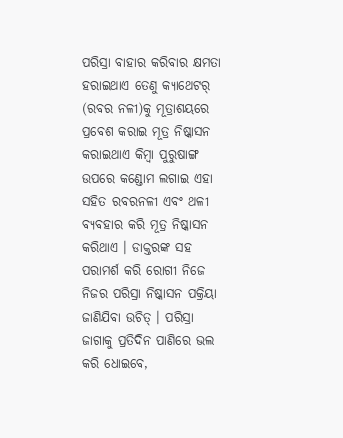ପରିସ୍ରା ବାହାର କରିବାର କ୍ଷମତା ହରାଇଥାଏ ତେଣୁ କ୍ୟାଥେଟର୍ (ରବର ନଳୀ)କୁ ମୂତ୍ରାଶୟରେ ପ୍ରବେଶ କରାଇ ମୂତ୍ର ନିଷ୍କାସନ କରାଇଥାଏ କିମ୍ବା ପୁରୁଷାଙ୍ଗ ଉପରେ କଣ୍ଡୋମ ଲଗାଇ ଏହା ସହିତ ରବରନଳୀ ଏବଂ ଥଳୀ ବ୍ୟବହାର କରି ମୂତ୍ର ନିଷ୍କାସନ କରିଥାଏ । ଡାକ୍ତରଙ୍କ ସହ ପରାମର୍ଶ କରି ରୋଗୀ ନିଜେ ନିଜର ପରିସ୍ରା ନିଷ୍କାସନ ପକ୍ରିୟା ଜାଣିଯିବା ଉଚିତ୍ । ପରିସ୍ରା ଜାଗାକୁ ପ୍ରତିଦିନ ପାଣିରେ ଭଲ କରି ଧୋଇବେ,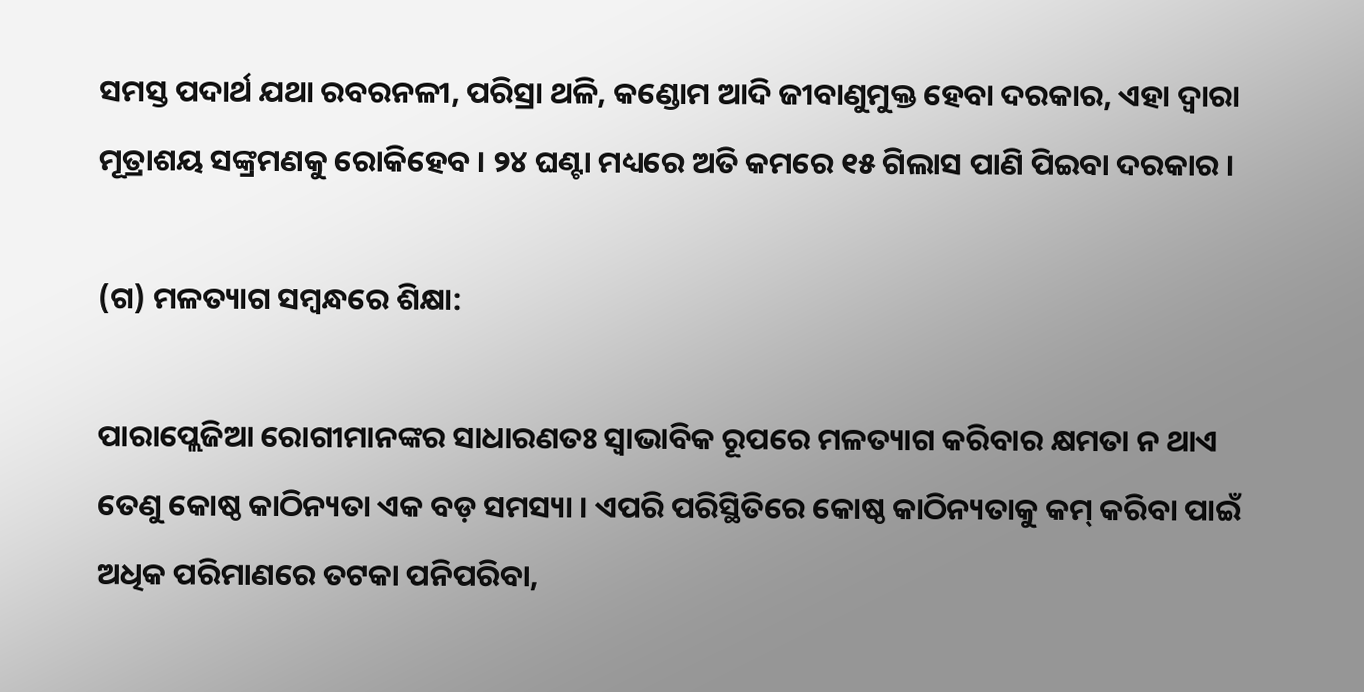ସମସ୍ତ ପଦାର୍ଥ ଯଥା ରବରନଳୀ, ପରିସ୍ରା ଥଳି, କଣ୍ଡୋମ ଆଦି ଜୀବାଣୁମୁକ୍ତ ହେବା ଦରକାର, ଏହା ଦ୍ୱାରା ମୂତ୍ରାଶୟ ସଙ୍କ୍ରମଣକୁ ରୋକିହେବ । ୨୪ ଘଣ୍ଟା ମଧ୍ୟରେ ଅତି କମରେ ୧୫ ଗିଲାସ ପାଣି ପିଇବା ଦରକାର ।

(ଗ) ମଳତ୍ୟାଗ ସମ୍ବନ୍ଧରେ ଶିକ୍ଷା:

ପାରାପ୍ଲେଜିଆ ରୋଗୀମାନଙ୍କର ସାଧାରଣତଃ ସ୍ୱାଭାବିକ ରୂପରେ ମଳତ୍ୟାଗ କରିବାର କ୍ଷମତା ନ ଥାଏ ତେଣୁ କୋଷ୍ଠ କାଠିନ୍ୟତା ଏକ ବଡ଼ ସମସ୍ୟା । ଏପରି ପରିସ୍ଥିତିରେ କୋଷ୍ଠ କାଠିନ୍ୟତାକୁ କମ୍ କରିବା ପାଇଁ ଅଧିକ ପରିମାଣରେ ତଟକା ପନିପରିବା,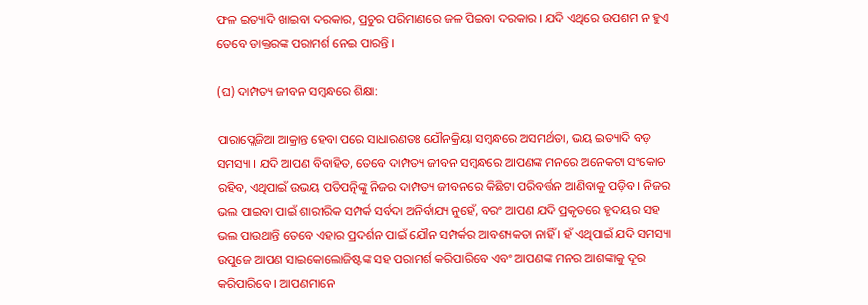ଫଳ ଇତ୍ୟାଦି ଖାଇବା ଦରକାର, ପ୍ରଚୁର ପରିମାଣରେ ଜଳ ପିଇବା ଦରକାର । ଯଦି ଏଥିରେ ଉପଶମ ନ ହୁଏ ତେବେ ଡାକ୍ତରଙ୍କ ପରାମର୍ଶ ନେଇ ପାରନ୍ତି ।

(ଘ) ଦାମ୍ପତ୍ୟ ଜୀବନ ସମ୍ବନ୍ଧରେ ଶିକ୍ଷା:

ପାରାପ୍ଲେଜିଆ ଆକ୍ରାନ୍ତ ହେବା ପରେ ସାଧାରଣତଃ ଯୌନକ୍ରିୟା ସମ୍ବନ୍ଧରେ ଅସମର୍ଥତା, ଭୟ ଇତ୍ୟାଦି ବଡ଼ ସମସ୍ୟା । ଯଦି ଆପଣ ବିବାହିତ, ତେବେ ଦାମ୍ପତ୍ୟ ଜୀବନ ସମ୍ବନ୍ଧରେ ଆପଣଙ୍କ ମନରେ ଅନେକଟା ସଂକୋଚ ରହିବ, ଏଥିପାଇଁ ଉଭୟ ପତିପତ୍ନିଙ୍କୁ ନିଜର ଦାମ୍ପତ୍ୟ ଜୀବନରେ କିଛିଟା ପରିବର୍ତ୍ତନ ଆଣିବାକୁ ପଡ଼ିବ । ନିଜର ଭଲ ପାଇବା ପାଇଁ ଶାରୀରିକ ସମ୍ପର୍କ ସର୍ବଦା ଅନିର୍ବାଯ୍ୟ ନୁହେଁ, ବରଂ ଆପଣ ଯଦି ପ୍ରକୃତରେ ହୃଦୟର ସହ ଭଲ ପାଉଥାନ୍ତି ତେବେ ଏହାର ପ୍ରଦର୍ଶନ ପାଇଁ ଯୌନ ସମ୍ପର୍କର ଆବଶ୍ୟକତା ନାହିଁ । ହଁ ଏଥିପାଇଁ ଯଦି ସମସ୍ୟା ଉପୁଜେ ଆପଣ ସାଇକୋଲୋଜିଷ୍ଟଙ୍କ ସହ ପରାମର୍ଶ କରିପାରିବେ ଏବଂ ଆପଣଙ୍କ ମନର ଆଶଙ୍କାକୁ ଦୂର କରିପାରିବେ । ଆପଣମାନେ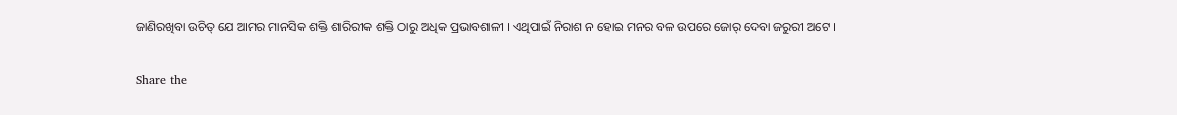ଜାଣିରଖିବା ଉଚିତ୍ ଯେ ଆମର ମାନସିକ ଶକ୍ତି ଶାରିରୀକ ଶକ୍ତି ଠାରୁ ଅଧିକ ପ୍ରଭାବଶାଳୀ । ଏଥିପାଇଁ ନିରାଶ ନ ହୋଇ ମନର ବଳ ଉପରେ ଜୋର୍ ଦେବା ଜରୁରୀ ଅଟେ ।

Share the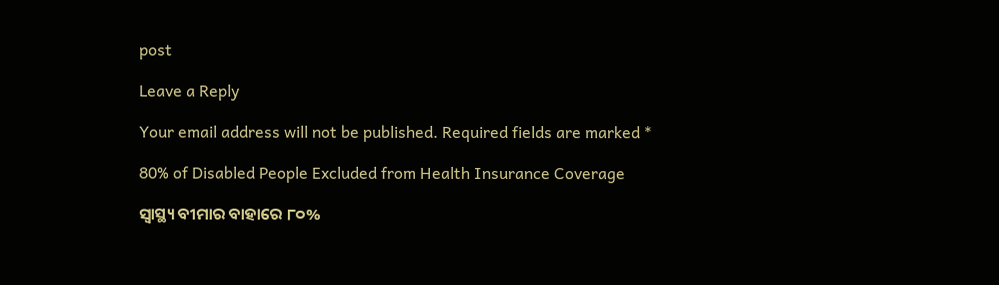post

Leave a Reply

Your email address will not be published. Required fields are marked *

80% of Disabled People Excluded from Health Insurance Coverage

ସ୍ୱାସ୍ଥ୍ୟ ବୀମାର ବାହାରେ ୮୦%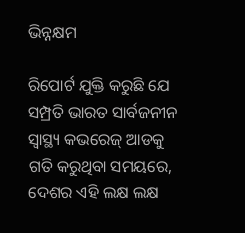ଭିନ୍ନକ୍ଷମ

ରିପୋର୍ଟ ଯୁକ୍ତି କରୁଛି ଯେ ସମ୍ପ୍ରତି ଭାରତ ସାର୍ବଜନୀନ ସ୍ୱାସ୍ଥ୍ୟ କଭରେଜ୍ ଆଡକୁ ଗତି କରୁଥିବା ସମୟରେ, ଦେଶର ଏହି ଲକ୍ଷ ଲକ୍ଷ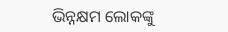ଭିନ୍ନକ୍ଷମ ଲୋକଙ୍କୁ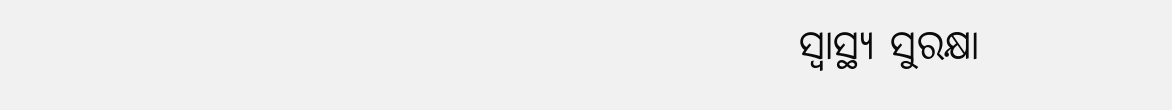ସ୍ୱାସ୍ଥ୍ୟ ସୁରକ୍ଷା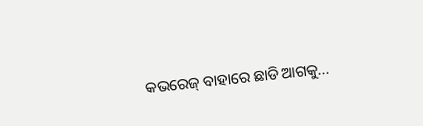କଭରେଜ୍ ବାହାରେ ଛାଡି ଆଗକୁ...